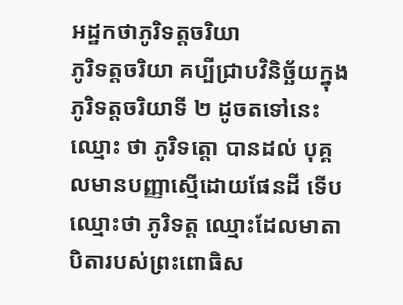អដ្ឋកថាភូរិទត្តចរិយា
ភូរិទត្តចរិយា គប្បីជ្រាបវិនិច្ឆ័យក្នុងភូរិទត្តចរិយាទី ២ ដូចតទៅនេះ ឈ្មោះ ថា ភូរិទត្តោ បានដល់ បុគ្គលមានបញ្ញាស្មើដោយផែនដី ទើបឈ្មោះថា ភូរិទត្ត ឈ្មោះដែលមាតាបិតារបស់ព្រះពោធិស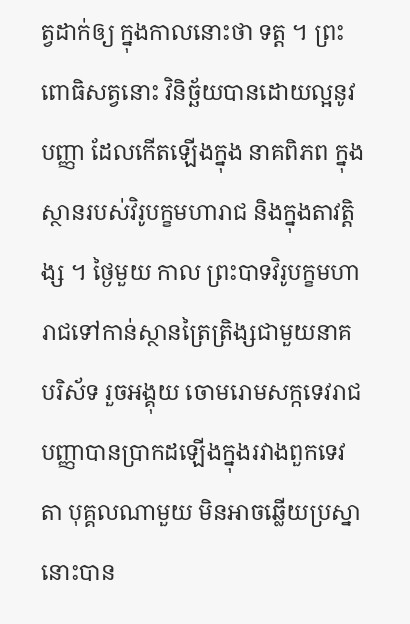ត្វដាក់ឲ្យ ក្នុងកាលនោះថា ទត្ត ។ ព្រះពោធិសត្វនោះ វិនិច្ឆ័យបានដោយល្អនូវបញ្ញា ដែលកើតឡើងក្នុង នាគពិភព ក្នុងស្ថានរបស់វិរូបក្ខមហារាជ និងក្នុងតាវត្តិង្ស ។ ថ្ងៃមួយ កាល ព្រះបាទវិរូបក្ខមហារាជទៅកាន់ស្ថានត្រៃត្រិង្សជាមួយនាគបរិស័ទ រួចអង្គុយ ចោមរោមសក្កទេវរាជ បញ្ញាបានប្រាកដឡើងក្នុងរវាងពួកទេវតា បុគ្គលណាមួយ មិនអាចឆ្លើយប្រស្នានោះបាន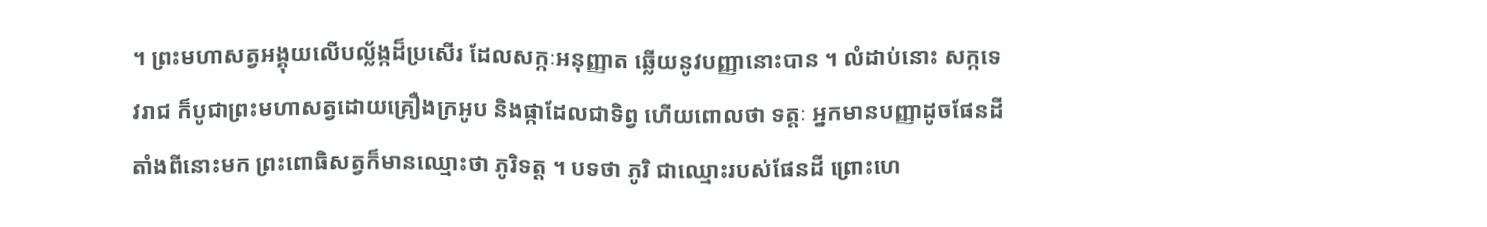។ ព្រះមហាសត្វអង្គុយលើបល្ល័ង្កដ៏ប្រសើរ ដែលសក្កៈអនុញ្ញាត ឆ្លើយនូវបញ្ញានោះបាន ។ លំដាប់នោះ សក្កទេវរាជ ក៏បូជាព្រះមហាសត្វដោយគ្រឿងក្រអូប និងផ្កាដែលជាទិព្វ ហើយពោលថា ទត្តៈ អ្នកមានបញ្ញាដូចផែនដី តាំងពីនោះមក ព្រះពោធិសត្វក៏មានឈ្មោះថា ភូរិទត្ត ។ បទថា ភូរិ ជាឈ្មោះរបស់ផែនដី ព្រោះហេ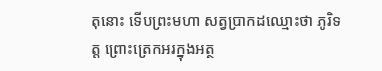តុនោះ ទើបព្រះមហា សត្វប្រាកដឈ្មោះថា ភូរិទត្ត ព្រោះត្រេកអរក្នុងអត្ថ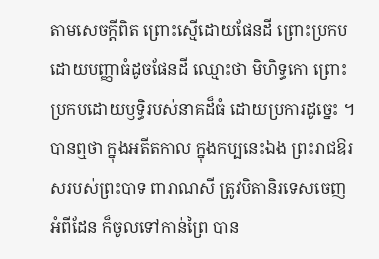តាមសេចក្តីពិត ព្រោះស្មើដោយផែនដី ព្រោះប្រកបដោយបញ្ញាធំដូចផែនដី ឈ្មោះថា មិហិទ្ធកោ ព្រោះប្រកបដោយឫទ្ធិរបស់នាគដ៏ធំ ដោយប្រការដូច្នេះ ។ បានឮថា ក្នុងអតីតកាល ក្នុងកប្បនេះឯង ព្រះរាជឱរសរបស់ព្រះបាទ ពារាណសី ត្រូវបិតានិរទេសចេញអំពីដែន ក៏ចូលទៅកាន់ព្រៃ បាន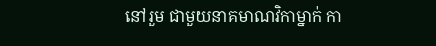នៅរួម ជាមួយនាគមាណវិកាម្នាក់ កា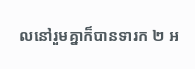លនៅរួមគ្នាក៏បានទារក ២ អ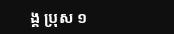ង្គ ប្រុស ១